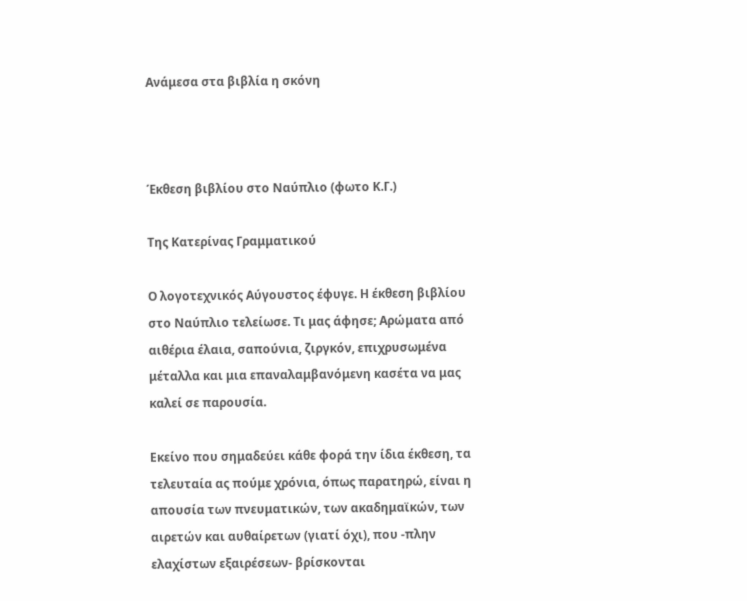Ανάμεσα στα βιβλία η σκόνη



Έκθεση βιβλίου στο Ναύπλιο (φωτο Κ.Γ.)

Της Κατερίνας Γραμματικού

Ο λογοτεχνικός Αύγουστος έφυγε. Η έκθεση βιβλίου στο Ναύπλιο τελείωσε. Τι μας άφησε; Αρώματα από αιθέρια έλαια, σαπούνια, ζιργκόν, επιχρυσωμένα μέταλλα και μια επαναλαμβανόμενη κασέτα να μας καλεί σε παρουσία.

Εκείνο που σημαδεύει κάθε φορά την ίδια έκθεση, τα τελευταία ας πούμε χρόνια, όπως παρατηρώ, είναι η απουσία των πνευματικών, των ακαδημαϊκών, των αιρετών και αυθαίρετων (γιατί όχι), που -πλην ελαχίστων εξαιρέσεων- βρίσκονται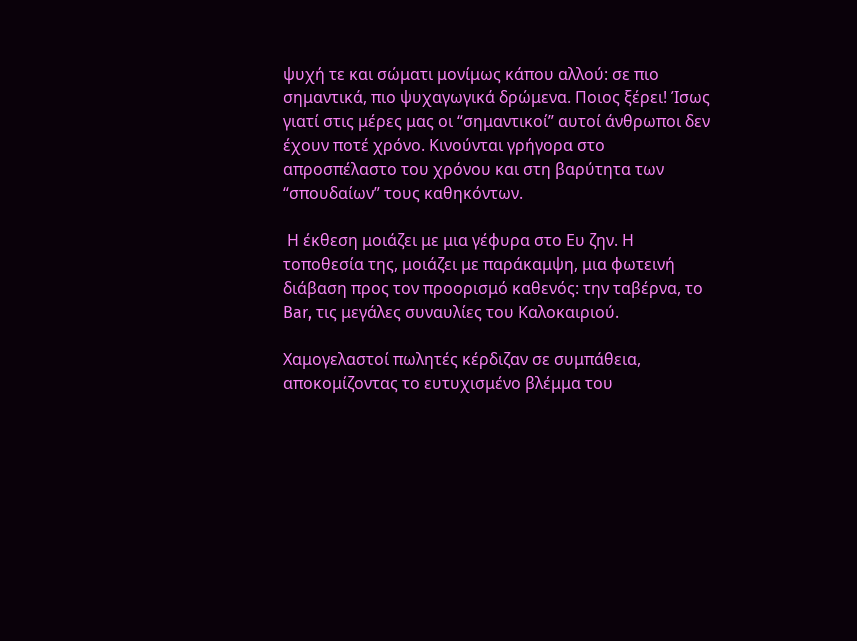ψυχή τε και σώματι μονίμως κάπου αλλού: σε πιο σημαντικά, πιο ψυχαγωγικά δρώμενα. Ποιος ξέρει! Ίσως γιατί στις μέρες μας οι “σημαντικοί” αυτοί άνθρωποι δεν έχουν ποτέ χρόνο. Κινούνται γρήγορα στο απροσπέλαστο του χρόνου και στη βαρύτητα των “σπουδαίων” τους καθηκόντων.

 Η έκθεση μοιάζει με μια γέφυρα στο Ευ ζην. Η τοποθεσία της, μοιάζει με παράκαμψη, μια φωτεινή διάβαση προς τον προορισμό καθενός: την ταβέρνα, το Bar, τις μεγάλες συναυλίες του Καλοκαιριού.

Χαμογελαστοί πωλητές κέρδιζαν σε συμπάθεια, αποκομίζοντας το ευτυχισμένο βλέμμα του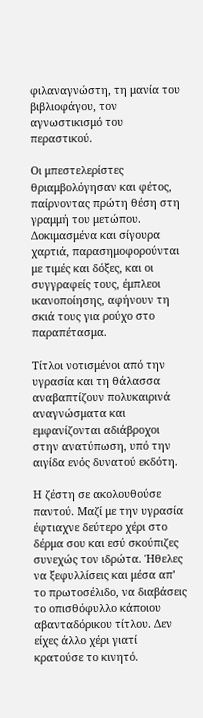φιλαναγνώστη, τη μανία του βιβλιοφάγου, τον αγνωστικισμό του περαστικού.

Οι μπεστελερίστες θριαμβολόγησαν και φέτος, παίρνοντας πρώτη θέση στη γραμμή του μετώπου. Δοκιμασμένα και σίγουρα χαρτιά, παρασημοφορούνται με τιμές και δόξες, και οι συγγραφείς τους, έμπλεοι ικανοποίησης, αφήνουν τη σκιά τους για ρούχο στο παραπέτασμα.

Τίτλοι νοτισμένοι από την υγρασία και τη θάλασσα αναβαπτίζουν πολυκαιρινά αναγνώσματα και εμφανίζονται αδιάβροχοι στην ανατύπωση, υπό την αιγίδα ενός δυνατού εκδότη.

Η ζέστη σε ακολουθούσε παντού. Μαζί με την υγρασία έφτιαχνε δεύτερο χέρι στο δέρμα σου και εσύ σκούπιζες συνεχώς τον ιδρώτα. Ήθελες να ξεφυλλίσεις και μέσα απ’ το πρωτοσέλιδο, να διαβάσεις το οπισθόφυλλο κάποιου αβανταδόρικου τίτλου. Δεν είχες άλλο χέρι γιατί κρατούσε το κινητό.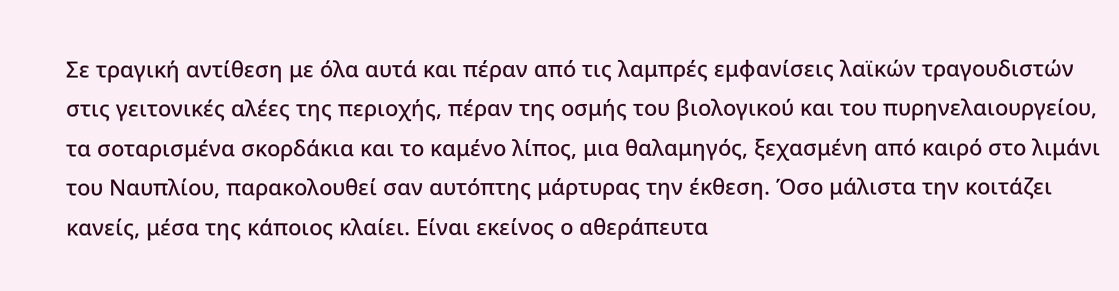Σε τραγική αντίθεση με όλα αυτά και πέραν από τις λαμπρές εμφανίσεις λαϊκών τραγουδιστών στις γειτονικές αλέες της περιοχής, πέραν της οσμής του βιολογικού και του πυρηνελαιουργείου, τα σοταρισμένα σκορδάκια και το καμένο λίπος, μια θαλαμηγός, ξεχασμένη από καιρό στο λιμάνι του Ναυπλίου, παρακολουθεί σαν αυτόπτης μάρτυρας την έκθεση. Όσο μάλιστα την κοιτάζει κανείς, μέσα της κάποιος κλαίει. Είναι εκείνος ο αθεράπευτα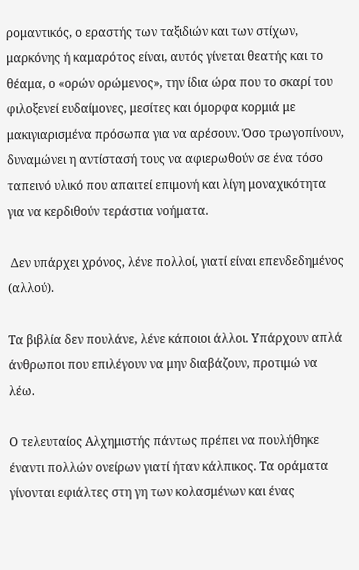ρομαντικός, ο εραστής των ταξιδιών και των στίχων, μαρκόνης ή καμαρότος είναι, αυτός γίνεται θεατής και το θέαμα, ο «ορών ορώμενος», την ίδια ώρα που το σκαρί του φιλοξενεί ευδαίμονες, μεσίτες και όμορφα κορμιά με μακιγιαρισμένα πρόσωπα για να αρέσουν. Όσο τρωγοπίνουν, δυναμώνει η αντίστασή τους να αφιερωθούν σε ένα τόσο ταπεινό υλικό που απαιτεί επιμονή και λίγη μοναχικότητα για να κερδιθούν τεράστια νοήματα.

 Δεν υπάρχει χρόνος, λένε πολλοί, γιατί είναι επενδεδημένος (αλλού).

Τα βιβλία δεν πουλάνε, λένε κάποιοι άλλοι. Υπάρχουν απλά άνθρωποι που επιλέγουν να μην διαβάζουν, προτιμώ να λέω.

Ο τελευταίος Αλχημιστής πάντως πρέπει να πουλήθηκε έναντι πολλών ονείρων γιατί ήταν κάλπικος. Τα οράματα γίνονται εφιάλτες στη γη των κολασμένων και ένας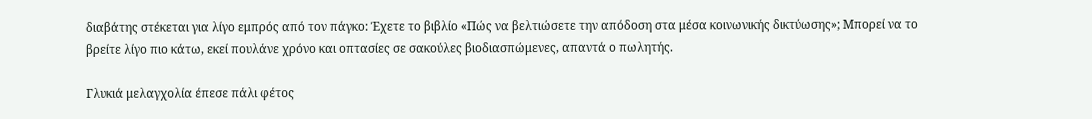διαβάτης στέκεται για λίγο εμπρός από τον πάγκο: Έχετε το βιβλίο «Πώς να βελτιώσετε την απόδοση στα μέσα κοινωνικής δικτύωσης»; Μπορεί να το βρείτε λίγο πιο κάτω, εκεί πουλάνε χρόνο και οπτασίες σε σακούλες βιοδιασπώμενες, απαντά ο πωλητής.

Γλυκιά μελαγχολία έπεσε πάλι φέτος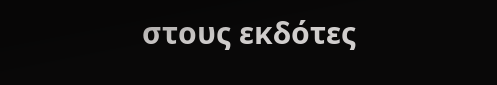στους εκδότες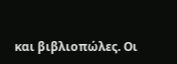και βιβλιοπώλες. Οι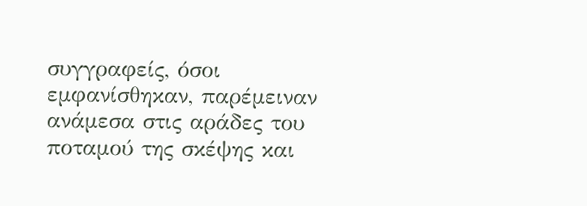συγγραφείς, όσοι εμφανίσθηκαν, παρέμειναν ανάμεσα στις αράδες του ποταμού της σκέψης και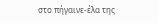στο πήγαινε-έλα της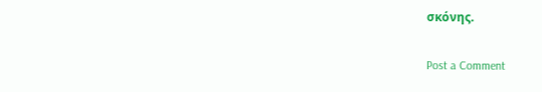σκόνης.

Post a Comment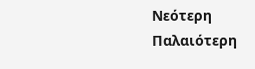Νεότερη Παλαιότερη